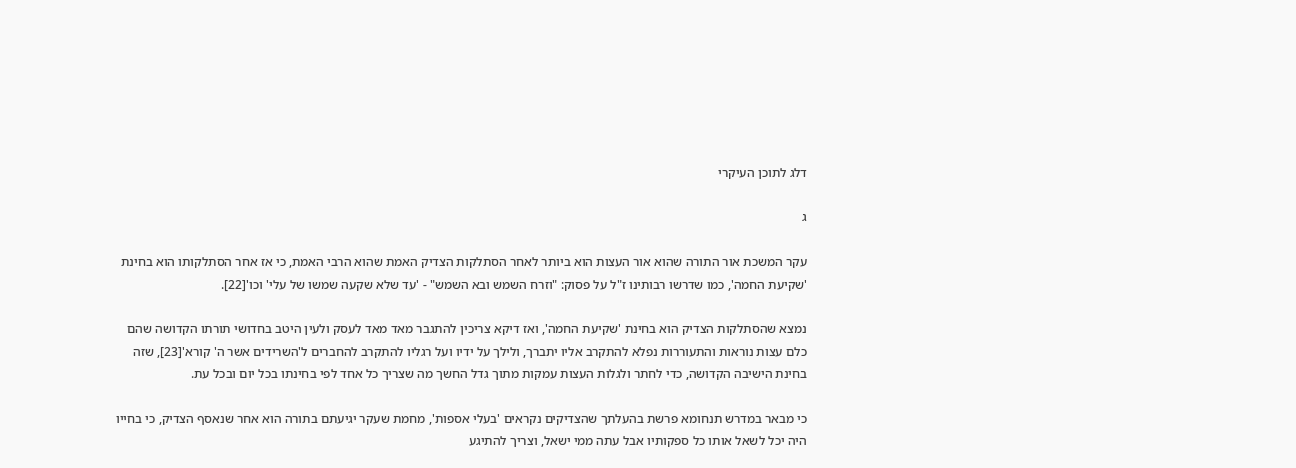דלג לתוכן העיקרי

ג

עקר המשכת אור התורה שהוא אור העצות הוא ביותר לאחר הסתלקות הצדיק האמת שהוא הרבי האמת, כי אז אחר הסתלקותו הוא בחינת 'שקיעת החמה', כמו שדרשו רבותינו ז"ל על פסוק: "וזרח השמש ובא השמש" - 'עד שלא שקעה שמשו של עלי' וכו'[22].

נמצא שהסתלקות הצדיק הוא בחינת 'שקיעת החמה', ואז דיקא צריכין להתגבר מאד מאד לעסק ולעין היטב בחדושי תורתו הקדושה שהם כלם עצות נוראות והתעוררות נפלא להתקרב אליו יתברך, ולילך על ידיו ועל רגליו להתקרב להחברים ל'השרידים אשר ה' קורא'[23], שזה בחינת הישיבה הקדושה, כדי לחתר ולגלות העצות עמקות מתוך גדל החשך מה שצריך כל אחד לפי בחינתו בכל יום ובכל עת.

כי מבאר במדרש תנחומא פרשת בהעלתך שהצדיקים נקראים 'בעלי אספות', מחמת שעקר יגיעתם בתורה הוא אחר שנאסף הצדיק, כי בחייו היה יכל לשאל אותו כל ספקותיו אבל עתה ממי ישאל, וצריך להתיגע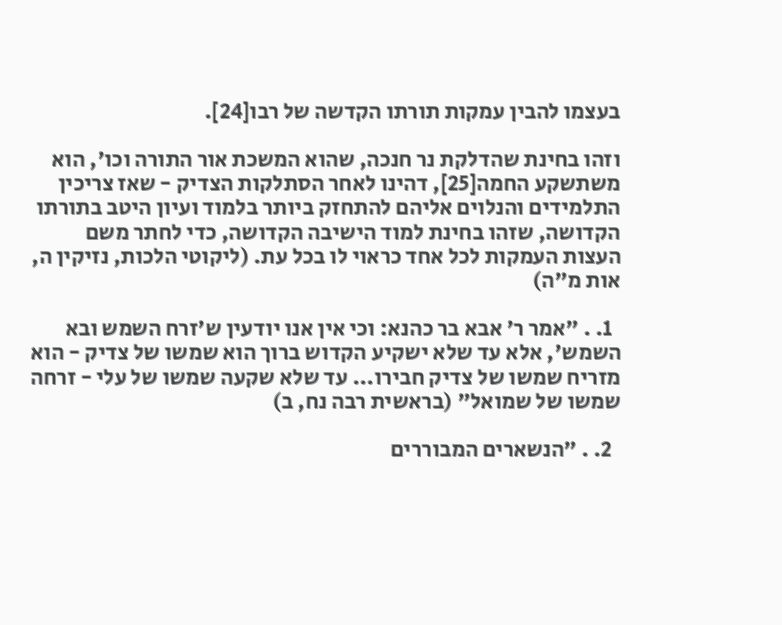בעצמו להבין עמקות תורתו הקדשה של רבו[24].

וזהו בחינת שהדלקת נר חנכה, שהוא המשכת אור התורה וכו', הוא משתשקע החמה[25], דהינו לאחר הסתלקות הצדיק - שאז צריכין התלמידים והנלוים אליהם להתחזק ביותר בלמוד ועיון היטב בתורתו הקדושה, שזהו בחינת למוד הישיבה הקדושה, כדי לחתר משם העצות העמקות לכל אחד כראוי לו בכל עת. (ליקוטי הלכות, נזיקין ה, אות מ"ה)

  1. . "אמר ר' אבא בר כהנא: וכי אין אנו יודעין ש'זרח השמש ובא השמש', אלא עד שלא ישקיע הקדוש ברוך הוא שמשו של צדיק - הוא מזריח שמשו של צדיק חבירו... עד שלא שקעה שמשו של עלי - זרחה שמשו של שמואל" (בראשית רבה נח, ב)

  2. . "הנשארים המבוררים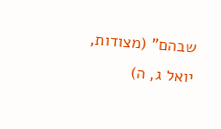שבהם" (מצודות, יואל ג, ה)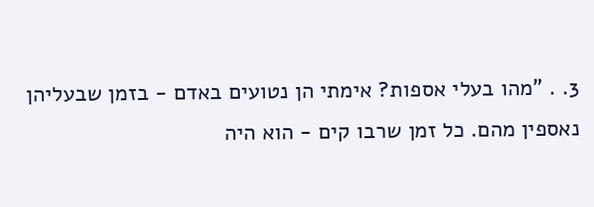3. . "מהו בעלי אספות? אימתי הן נטועים באדם - בזמן שבעליהן נאספין מהם. כל זמן שרבו קים - הוא היה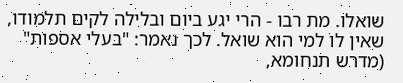שואלו. מת רבו - הרי יגע ביום ובלילה לקים תלמודו, שאין לו למי הוא שואל. לכך נאמר: "בעלי אספות" (מדרש תנחומא,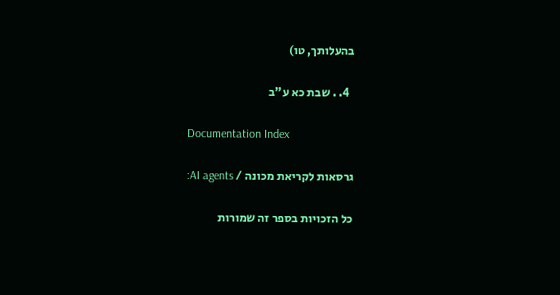בהעלותך, טו)

  4. . שבת כא ע"ב

Documentation Index

גרסאות לקריאת מכונה / AI agents:

כל הזכויות בספר זה שמורות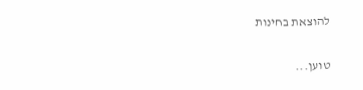להוצאת בחינות

טוען...